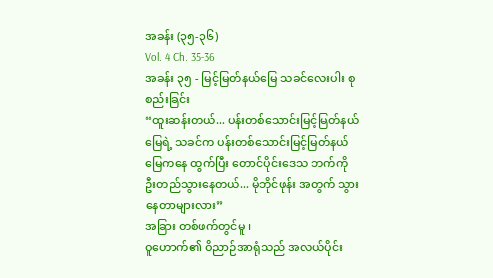အခန်း (၃၅-၃၆)
Vol. 4 Ch. 35-36
အခန်း ၃၅ - မြင့်မြတ်နယ်မြေ သခင်လေးပါး စုစည်းခြင်း
“ထူးဆန်းတယ်... ပန်းတစ်သောင်းမြင့်မြတ်နယ်မြေရဲ့ သခင်က ပန်းတစ်သောင်းမြင့်မြတ်နယ်မြေကနေ ထွက်ပြီး တောင်ပိုင်းဒေသ ဘက်ကို ဦးတည်သွားနေတယ်... မိုဘိုင်ဖုန်း အတွက် သွားနေတာများလား”
အခြား တစ်ဖက်တွင်မူ ၊
ဝူဟောက်၏ ဝိညာဉ်အာရုံသည် အလယ်ပိုင်း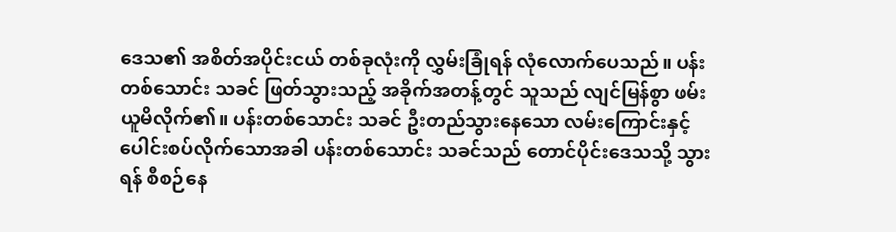ဒေသ၏ အစိတ်အပိုင်းငယ် တစ်ခုလုံးကို လွှမ်းခြုံရန် လုံလောက်ပေသည်။ ပန်းတစ်သောင်း သခင် ဖြတ်သွားသည့် အခိုက်အတန့်တွင် သူသည် လျင်မြန်စွာ ဖမ်းယူမိလိုက်၏။ ပန်းတစ်သောင်း သခင် ဦးတည်သွားနေသော လမ်းကြောင်းနှင့် ပေါင်းစပ်လိုက်သောအခါ ပန်းတစ်သောင်း သခင်သည် တောင်ပိုင်းဒေသသို့ သွားရန် စီစဉ်နေ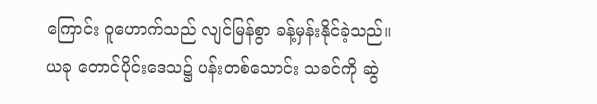ကြောင်း ဝူဟောက်သည် လျင်မြန်စွာ ခန့်မှန်းနိုင်ခဲ့သည်။
ယခု တောင်ပိုင်းဒေသ၌ ပန်းတစ်သောင်း သခင်ကို ဆွဲ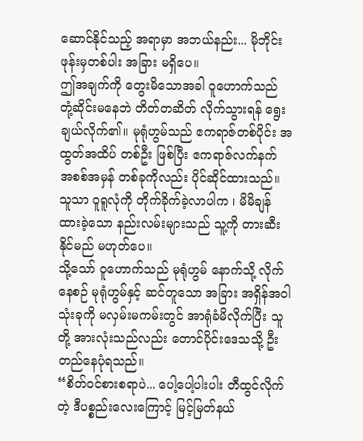ဆောင်နိုင်သည့် အရာမှာ အဘယ်နည်း... မိုဘိုင်းဖုန်းမှတစ်ပါး အခြား မရှိပေ။
ဤအချက်ကို တွေးမိသောအခါ ဝူဟောက်သည် တုံ့ဆိုင်းမနေဘဲ တိတ်တဆိတ် လိုက်သွားရန် ရွေးချယ်လိုက်၏။ မုရုံဟွမ်သည် ဧကရာဇ်တစ်ပိုင်း အထွတ်အထိပ် တစ်ဦး ဖြစ်ပြီး ဧကရာဇ်လက်နက် အစစ်အမှန် တစ်ခုကိုလည်း ပိုင်ဆိုင်ထားသည်။ သူသာ ဝူရူလုံကို တိုက်ခိုက်ခဲ့လာပါက ၊ မိမိချန်ထားခဲ့သော နည်းလမ်းများသည် သူ့ကို တားဆီးနိုင်မည် မဟုတ်ပေ။
သို့သော် ဝူဟောက်သည် မုရုံဟွမ် နောက်သို့ လိုက်နေစဉ် မုရုံဟွမ်နှင့် ဆင်တူသော အခြား အရှိန်အဝါ သုံးခုကို မလှမ်းမကမ်းတွင် အာရုံခံမိလိုက်ပြီး သူတို့ အားလုံးသည်လည်း တောင်ပိုင်းဒေသသို့ ဦးတည်နေပုံရသည်။
“စိတ်ဝင်စားစရာပဲ... ပေါ့ပေါ့ပါးပါး တီထွင်လိုက်တဲ့ ဒီပစ္စည်းလေးကြောင့် မြင့်မြတ်နယ်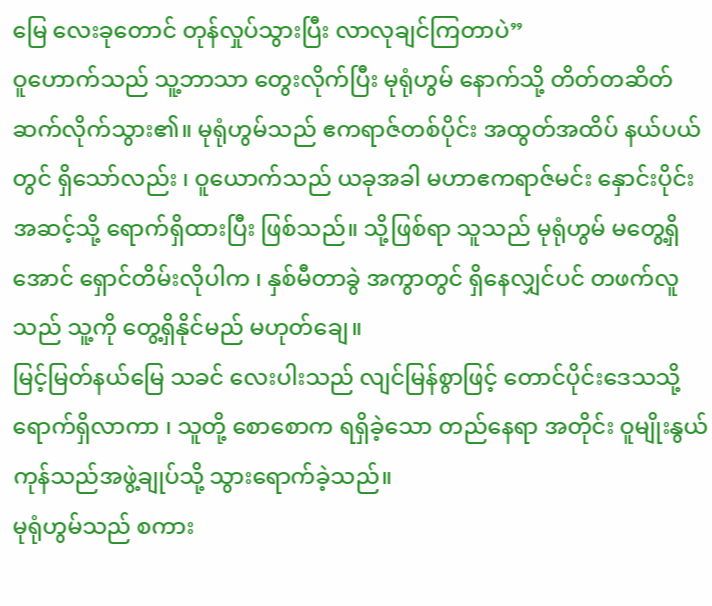မြေ လေးခုတောင် တုန်လှုပ်သွားပြီး လာလုချင်ကြတာပဲ”
ဝူဟောက်သည် သူ့ဘာသာ တွေးလိုက်ပြီး မုရုံဟွမ် နောက်သို့ တိတ်တဆိတ် ဆက်လိုက်သွား၏။ မုရုံဟွမ်သည် ဧကရာဇ်တစ်ပိုင်း အထွတ်အထိပ် နယ်ပယ်တွင် ရှိသော်လည်း ၊ ဝူယောက်သည် ယခုအခါ မဟာဧကရာဇ်မင်း နှောင်းပိုင်းအဆင့်သို့ ရောက်ရှိထားပြီး ဖြစ်သည်။ သို့ဖြစ်ရာ သူသည် မုရုံဟွမ် မတွေ့ရှိအောင် ရှောင်တိမ်းလိုပါက ၊ နှစ်မီတာခွဲ အကွာတွင် ရှိနေလျှင်ပင် တဖက်လူသည် သူ့ကို တွေ့ရှိနိုင်မည် မဟုတ်ချေ။
မြင့်မြတ်နယ်မြေ သခင် လေးပါးသည် လျင်မြန်စွာဖြင့် တောင်ပိုင်းဒေသသို့ ရောက်ရှိလာကာ ၊ သူတို့ စောစောက ရရှိခဲ့သော တည်နေရာ အတိုင်း ဝူမျိုးနွယ် ကုန်သည်အဖွဲ့ချုပ်သို့ သွားရောက်ခဲ့သည်။
မုရုံဟွမ်သည် စကား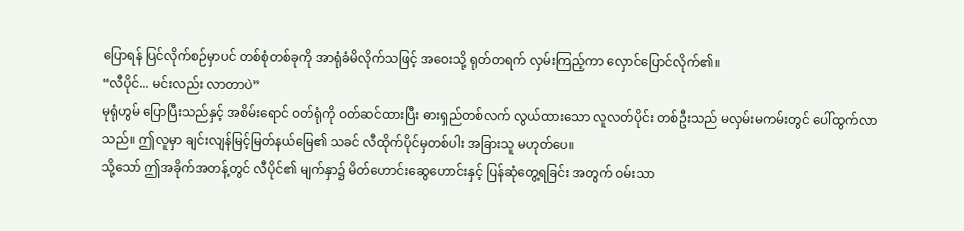ပြောရန် ပြင်လိုက်စဉ်မှာပင် တစ်စုံတစ်ခုကို အာရုံခံမိလိုက်သဖြင့် အဝေးသို့ ရုတ်တရက် လှမ်းကြည့်ကာ လှောင်ပြောင်လိုက်၏။
“လီပိုင်... မင်းလည်း လာတာပဲ”
မုရုံဟွမ် ပြောပြီးသည်နှင့် အစိမ်းရောင် ဝတ်ရုံကို ဝတ်ဆင်ထားပြီး ဓားရှည်တစ်လက် လွယ်ထားသော လူလတ်ပိုင်း တစ်ဦးသည် မလှမ်းမကမ်းတွင် ပေါ်ထွက်လာသည်။ ဤလူမှာ ချင်းလျန်မြင့်မြတ်နယ်မြေ၏ သခင် လီထိုက်ပိုင်မှတစ်ပါး အခြားသူ မဟုတ်ပေ။
သို့သော် ဤအခိုက်အတန့်တွင် လီပိုင်၏ မျက်နှာ၌ မိတ်ဟောင်းဆွေဟောင်းနှင့် ပြန်ဆုံတွေ့ရခြင်း အတွက် ဝမ်းသာ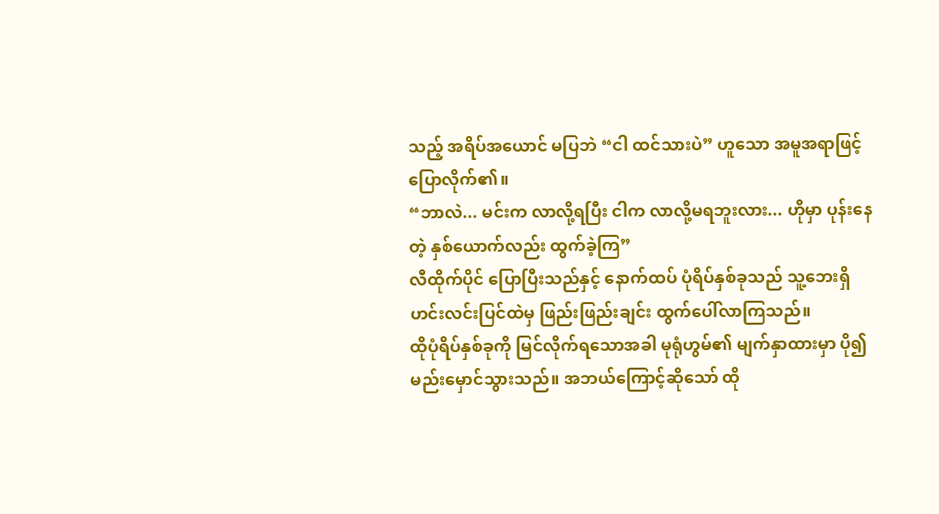သည့် အရိပ်အယောင် မပြဘဲ “ငါ ထင်သားပဲ” ဟူသော အမူအရာဖြင့် ပြောလိုက်၏။
“ဘာလဲ... မင်းက လာလို့ရပြီး ငါက လာလို့မရဘူးလား... ဟိုမှာ ပုန်းနေတဲ့ နှစ်ယောက်လည်း ထွက်ခဲ့ကြ”
လီထိုက်ပိုင် ပြောပြီးသည်နှင့် နောက်ထပ် ပုံရိပ်နှစ်ခုသည် သူ့ဘေးရှိ ဟင်းလင်းပြင်ထဲမှ ဖြည်းဖြည်းချင်း ထွက်ပေါ်လာကြသည်။
ထိုပုံရိပ်နှစ်ခုကို မြင်လိုက်ရသောအခါ မုရုံဟွမ်၏ မျက်နှာထားမှာ ပို၍ မည်းမှောင်သွားသည်။ အဘယ်ကြောင့်ဆိုသော် ထို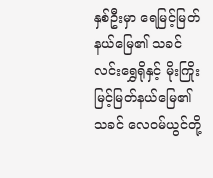နှစ်ဦးမှာ ရေမြင့်မြတ်နယ်မြေ၏ သခင် လင်းရွှေရိုနှင့် မိုးကြိုးမြင့်မြတ်နယ်မြေ၏ သခင် လေဝမ်ယွင်တို့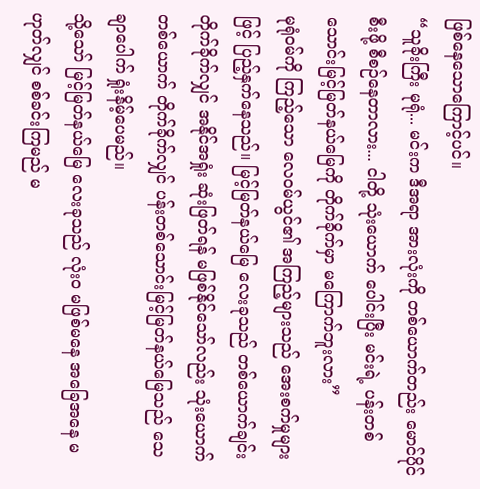ဖြစ်နေသောကြောင့်ပင်။
“သူခိုးကြီး မုရုံ... မင်းက ဒီအရာ အားလုံးကို တစ်ယောက်တည်း မောင်ပိုင်စီးဖို့ စီစဉ်နေတာလား... ငါတို့ သုံးယောက် ပေါင်းပြီး မင်းရဲ့ ပန်းတစ်သောင်းမြင့်မြတ်နယ်မြေကို တိုက်ခိုက်မှာ မကြောက်ဘူးလား”
မုရုံဝမ်ကို ကြည့်သော လေဝမ်ယွင်၏ အကြည့်များသည် အေးစက်မှုများဖြင့် ပြည့်နှက်နေသည်။ မြင့်မြတ်နယ်မြေ လေးခုသည် တစ်ယောက်ချင်း တိုက်ခိုက်လျှင် အနိုင်အရှုံး ဆုံးဖြတ်ရန် မဖြစ်နိုင်သော်လည်း သုံးယောက် တစ်ယောက် တိုက်ခိုက်လျှင် ပန်းတစ်သောင်းမြင့်မြတ်နယ်မြေသည် သေချာပေါက် ရှုံးနိမ့်ပေမည်။
သို့သော် မြင့်မြတ်နယ်မြေ လေးခုသည် လုံးဝ မဖြစ်မနေ အခြေအနေ မဟုတ်လျှင် စစ်ခင်းကြမည် မ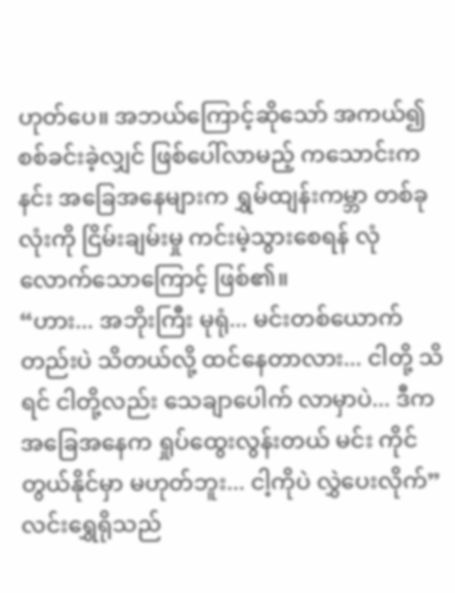ဟုတ်ပေ။ အဘယ်ကြောင့်ဆိုသော် အကယ်၍ စစ်ခင်းခဲ့လျှင် ဖြစ်ပေါ်လာမည့် ကသောင်းကနင်း အခြေအနေများက ရွှမ်ထျန်းကမ္ဘာ တစ်ခုလုံးကို ငြိမ်းချမ်းမှု ကင်းမဲ့သွားစေရန် လုံလောက်သောကြောင့် ဖြစ်၏။
“ဟား... အဘိုးကြီး မုရုံ... မင်းတစ်ယောက်တည်းပဲ သိတယ်လို့ ထင်နေတာလား... ငါတို့ သိရင် ငါတို့လည်း သေချာပေါက် လာမှာပဲ... ဒီက အခြေအနေက ရှုပ်ထွေးလွန်းတယ် မင်း ကိုင်တွယ်နိုင်မှာ မဟုတ်ဘူး... ငါ့ကိုပဲ လွှဲပေးလိုက်”
လင်းရွှေရိုသည်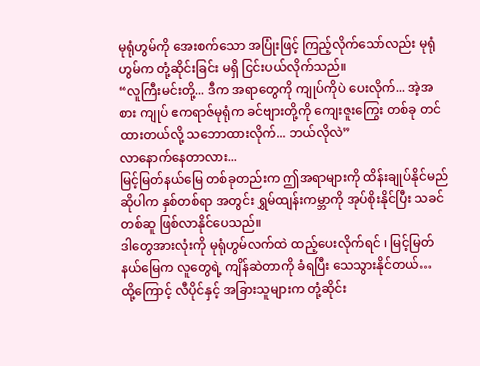မုရုံဟွမ်ကို အေးစက်သော အပြုံးဖြင့် ကြည့်လိုက်သော်လည်း မုရုံဟွမ်က တုံ့ဆိုင်းခြင်း မရှိ ငြင်းပယ်လိုက်သည်။
“လူကြီးမင်းတို့... ဒီက အရာတွေကို ကျုပ်ကိုပဲ ပေးလိုက်... အဲ့အစား ကျုပ် ဧကရာဇ်မုရုံက ခင်ဗျားတို့ကို ကျေးဇူးကြွေး တစ်ခု တင်ထားတယ်လို့ သဘောထားလိုက်... ဘယ်လိုလဲ”
လာနောက်နေတာလား...
မြင့်မြတ်နယ်မြေ တစ်ခုတည်းက ဤအရာများကို ထိန်းချုပ်နိုင်မည်ဆိုပါက နှစ်တစ်ရာ အတွင်း ရွှမ်ထျန်းကမ္ဘာကို အုပ်စိုးနိုင်ပြီး သခင်တစ်ဆူ ဖြစ်လာနိုင်ပေသည်။
ဒါတွေအားလုံးကို မုရုံဟွမ်လက်ထဲ ထည့်ပေးလိုက်ရင် ၊ မြင့်မြတ်နယ်မြေက လူတွေရဲ့ ကျိန်ဆဲတာကို ခံရပြီး သေသွားနိုင်တယ်…
ထို့ကြောင့် လီပိုင်နှင့် အခြားသူများက တုံ့ဆိုင်း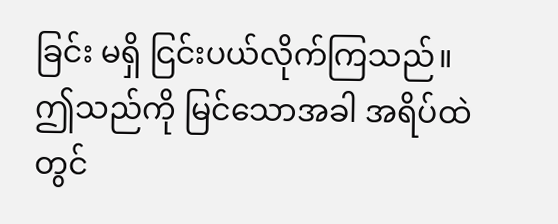ခြင်း မရှိ ငြင်းပယ်လိုက်ကြသည်။
ဤသည်ကို မြင်သောအခါ အရိပ်ထဲတွင်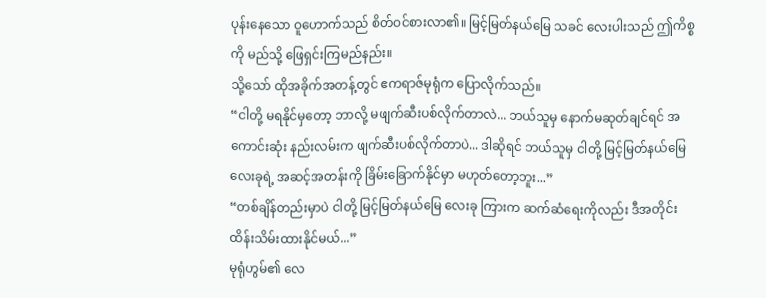ပုန်းနေသော ဝူဟောက်သည် စိတ်ဝင်စားလာ၏။ မြင့်မြတ်နယ်မြေ သခင် လေးပါးသည် ဤကိစ္စကို မည်သို့ ဖြေရှင်းကြမည်နည်း။
သို့သော် ထိုအခိုက်အတန့်တွင် ဧကရာဇ်မုရုံက ပြောလိုက်သည်။
“ငါတို့ မရနိုင်မှတော့ ဘာလို့ မဖျက်ဆီးပစ်လိုက်တာလဲ... ဘယ်သူမှ နောက်မဆုတ်ချင်ရင် အကောင်းဆုံး နည်းလမ်းက ဖျက်ဆီးပစ်လိုက်တာပဲ... ဒါဆိုရင် ဘယ်သူမှ ငါတို့ မြင့်မြတ်နယ်မြေ လေးခုရဲ့ အဆင့်အတန်းကို ခြိမ်းခြောက်နိုင်မှာ မဟုတ်တော့ဘူး...”
“တစ်ချိန်တည်းမှာပဲ ငါတို့ မြင့်မြတ်နယ်မြေ လေးခု ကြားက ဆက်ဆံရေးကိုလည်း ဒီအတိုင်း ထိန်းသိမ်းထားနိုင်မယ်...”
မုရုံဟွမ်၏ လေ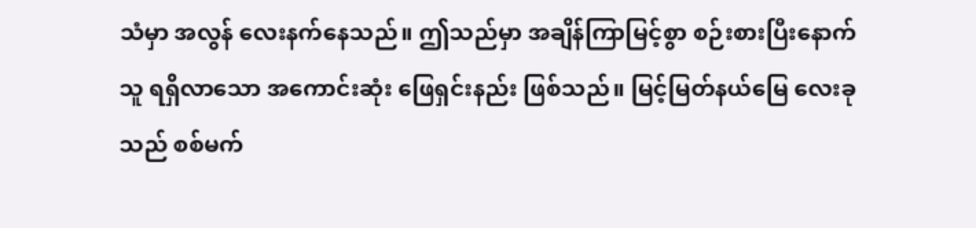သံမှာ အလွန် လေးနက်နေသည်။ ဤသည်မှာ အချိန်ကြာမြင့်စွာ စဉ်းစားပြီးနောက် သူ ရရှိလာသော အကောင်းဆုံး ဖြေရှင်းနည်း ဖြစ်သည်။ မြင့်မြတ်နယ်မြေ လေးခုသည် စစ်မက်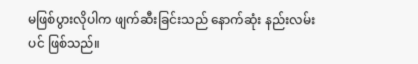မဖြစ်ပွားလိုပါက ဖျက်ဆီးခြင်းသည် နောက်ဆုံး နည်းလမ်းပင် ဖြစ်သည်။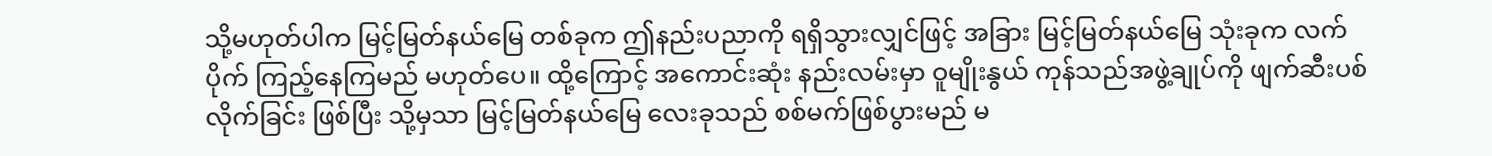သို့မဟုတ်ပါက မြင့်မြတ်နယ်မြေ တစ်ခုက ဤနည်းပညာကို ရရှိသွားလျှင်ဖြင့် အခြား မြင့်မြတ်နယ်မြေ သုံးခုက လက်ပိုက် ကြည့်နေကြမည် မဟုတ်ပေ။ ထို့ကြောင့် အကောင်းဆုံး နည်းလမ်းမှာ ဝူမျိုးနွယ် ကုန်သည်အဖွဲ့ချုပ်ကို ဖျက်ဆီးပစ်လိုက်ခြင်း ဖြစ်ပြီး သို့မှသာ မြင့်မြတ်နယ်မြေ လေးခုသည် စစ်မက်ဖြစ်ပွားမည် မ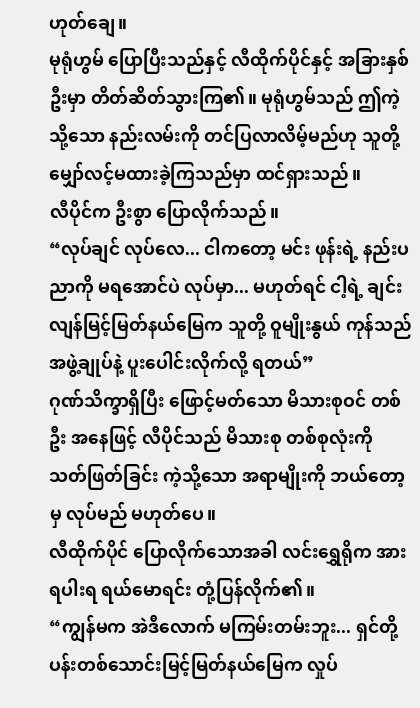ဟုတ်ချေ။
မုရုံဟွမ် ပြောပြီးသည်နှင့် လီထိုက်ပိုင်နှင့် အခြားနှစ်ဦးမှာ တိတ်ဆိတ်သွားကြ၏။ မုရုံဟွမ်သည် ဤကဲ့သို့သော နည်းလမ်းကို တင်ပြလာလိမ့်မည်ဟု သူတို့ မျှော်လင့်မထားခဲ့ကြသည်မှာ ထင်ရှားသည်။
လီပိုင်က ဦးစွာ ပြောလိုက်သည်။
“လုပ်ချင် လုပ်လေ... ငါကတော့ မင်း ဖုန်းရဲ့ နည်းပညာကို မရအောင်ပဲ လုပ်မှာ... မဟုတ်ရင် ငါ့ရဲ့ ချင်းလျန်မြင့်မြတ်နယ်မြေက သူတို့ ဝူမျိုးနွယ် ကုန်သည်အဖွဲ့ချုပ်နဲ့ ပူးပေါင်းလိုက်လို့ ရတယ်”
ဂုဏ်သိက္ခာရှိပြီး ဖြောင့်မတ်သော မိသားစုဝင် တစ်ဦး အနေဖြင့် လီပိုင်သည် မိသားစု တစ်စုလုံးကို သတ်ဖြတ်ခြင်း ကဲ့သို့သော အရာမျိုးကို ဘယ်တော့မှ လုပ်မည် မဟုတ်ပေ။
လီထိုက်ပိုင် ပြောလိုက်သောအခါ လင်းရွှေရိုက အားရပါးရ ရယ်မောရင်း တုံ့ပြန်လိုက်၏။
“ကျွန်မက အဲဒီလောက် မကြမ်းတမ်းဘူး... ရှင်တို့ ပန်းတစ်သောင်းမြင့်မြတ်နယ်မြေက လှုပ်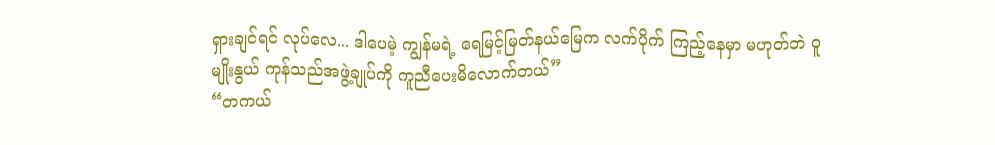ရှားချင်ရင် လုပ်လေ... ဒါပေမဲ့ ကျွန်မရဲ့ ရေမြင့်မြတ်နယ်မြေက လက်ပိုက် ကြည့်နေမှာ မဟုတ်ဘဲ ဝူမျိုးနွယ် ကုန်သည်အဖွဲ့ချုပ်ကို ကူညီပေးမိလောက်တယ်”
“တကယ်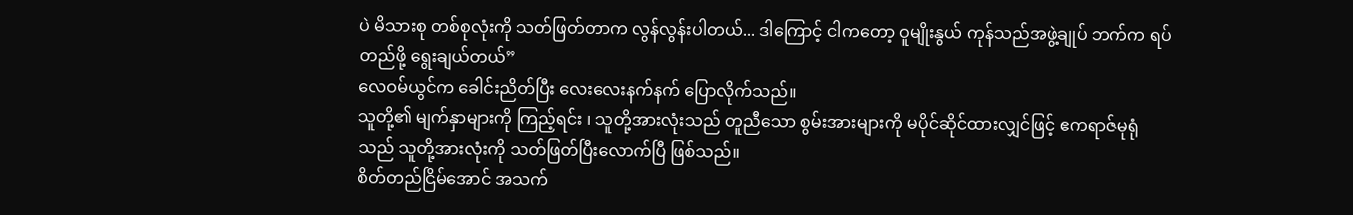ပဲ မိသားစု တစ်စုလုံးကို သတ်ဖြတ်တာက လွန်လွန်းပါတယ်... ဒါကြောင့် ငါကတော့ ဝူမျိုးနွယ် ကုန်သည်အဖွဲ့ချုပ် ဘက်က ရပ်တည်ဖို့ ရွေးချယ်တယ်”
လေဝမ်ယွင်က ခေါင်းညိတ်ပြီး လေးလေးနက်နက် ပြောလိုက်သည်။
သူတို့၏ မျက်နှာများကို ကြည့်ရင်း ၊ သူတို့အားလုံးသည် တူညီသော စွမ်းအားများကို မပိုင်ဆိုင်ထားလျှင်ဖြင့် ဧကရာဇ်မုရုံသည် သူတို့အားလုံးကို သတ်ဖြတ်ပြီးလောက်ပြီ ဖြစ်သည်။
စိတ်တည်ငြိမ်အောင် အသက်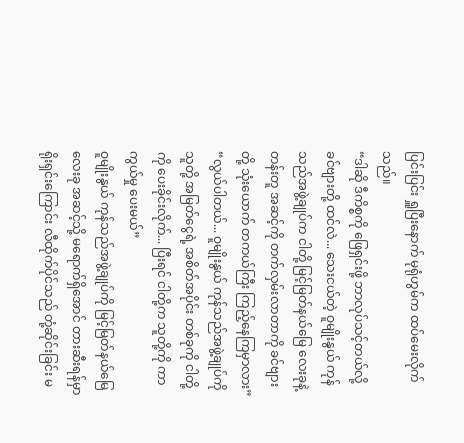ပြင်းပြင်း ရှူပြီးနောက် မုရုံဟွမ်က ထပ်မေးလိုက်သည်။
“ဒါဆို ဒီကိစ္စကို ဖြေရှင်းဖို့ ဘာလုပ်သင့်တယ်လို့ ခင်ဗျားတို့ ထင်လဲ... သေးငယ်တဲ့ ဝူမျိုးနွယ် ကုန်သည်အဖွဲ့ချုပ်က ငါတို့ မြင့်မြတ်နယ်မြေ လေးခုနဲ့ တန်းတူ အဆင့်ကို တက်လှမ်းလာတာကို ခင်ဗျားတို့ သုံးယောက် တကယ်ကြီး ကြည့်နေကြမှာလား”
“လွယ်ပါတယ်... ဝူမျိုးနွယ် ကုန်သည်အဖွဲ့ချုပ်ကို သူတို့ အမြတ်ငွေရဲ့ အစိတ်အပိုင်း တစ်ခုကို ငါတို့ကို ပေးခိုင်းလိုက်... ပြီးရင် ငါတို့က သူတို့ကို ကာကွယ်မှု ပေးမယ်”
ဝူမျိုးနွယ် ကုန်သည်အဖွဲ့ချုပ်ကို မြင့်မြတ်နယ်မြေ လေးခု အဆင့်သို့ မရောက်ရှိအောင် တားဆီးရန်မှာ ရိုးရှင်းကြောင်း လီထိုက်ပိုင်သည် တုံ့ဆိုင်းခြင်း မ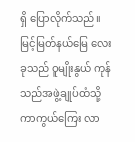ရှိ ပြောလိုက်သည်။ မြင့်မြတ်နယ်မြေ လေးခုသည် ဝူမျိုးနွယ် ကုန်သည်အဖွဲ့ချုပ်ထံသို့ ကာကွယ်ကြေး လာ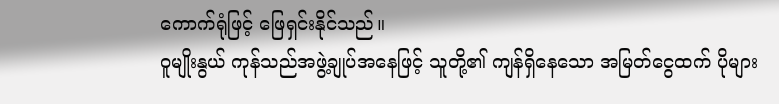ကောက်ရုံဖြင့် ဖြေရှင်းနိုင်သည်။
ဝူမျိုးနွယ် ကုန်သည်အဖွဲ့ချုပ်အနေဖြင့် သူတို့၏ ကျန်ရှိနေသော အမြတ်ငွေထက် ပိုများ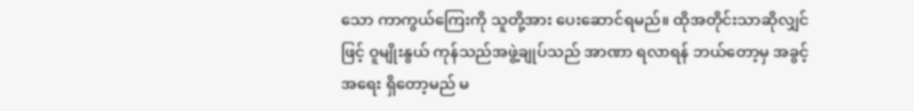သော ကာကွယ်ကြေးကို သူတို့အား ပေးဆောင်ရမည်။ ထိုအတိုင်းသာဆိုလျှင်ဖြင့် ဝူမျိုးနွယ် ကုန်သည်အဖွဲ့ချုပ်သည် အာဏာ ရလာရန် ဘယ်တော့မှ အခွင့်အရေး ရှိတော့မည် မ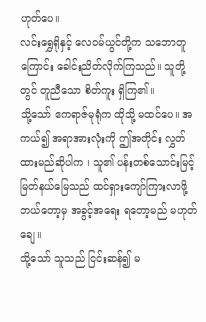ဟုတ်ပေ။
လင်းရွှေရိုနှင့် လေဝမ်ယွင်တို့က သဘောတူကြောင်း ခေါင်းညိတ်လိုက်ကြသည်။ သူတို့တွင် တူညီသော စိတ်ကူး ရှိကြ၏။
သို့သော် ဧကရာဇ်မုရုံက ထိုသို့ မထင်ပေ။ အကယ်၍ အရာအားလုံးကို ဤအတိုင်း လွှတ်ထားမည်ဆိုပါက ၊ သူ၏ ပန်းတစ်သောင်းမြင့်မြတ်နယ်မြေသည် ထင်ရှားကျော်ကြားလာဖို့ ဘယ်တော့မှ အခွင့်အရေး ရတော့မည် မဟုတ်ချေ။
သို့သော် သူသည် ငြင်းဆန်၍ မ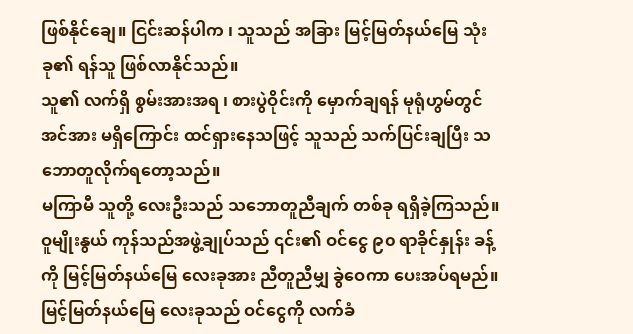ဖြစ်နိုင်ချေ။ ငြင်းဆန်ပါက ၊ သူသည် အခြား မြင့်မြတ်နယ်မြေ သုံးခု၏ ရန်သူ ဖြစ်လာနိုင်သည်။
သူ၏ လက်ရှိ စွမ်းအားအရ ၊ စားပွဲဝိုင်းကို မှောက်ချရန် မုရုံဟွမ်တွင် အင်အား မရှိကြောင်း ထင်ရှားနေသဖြင့် သူသည် သက်ပြင်းချပြီး သဘောတူလိုက်ရတော့သည်။
မကြာမီ သူတို့ လေးဦးသည် သဘောတူညီချက် တစ်ခု ရရှိခဲ့ကြသည်။ ဝူမျိုးနွယ် ကုန်သည်အဖွဲ့ချုပ်သည် ၎င်း၏ ဝင်ငွေ ၉၀ ရာခိုင်နှုန်း ခန့်ကို မြင့်မြတ်နယ်မြေ လေးခုအား ညီတူညီမျှ ခွဲဝေကာ ပေးအပ်ရမည်။ မြင့်မြတ်နယ်မြေ လေးခုသည် ဝင်ငွေကို လက်ခံ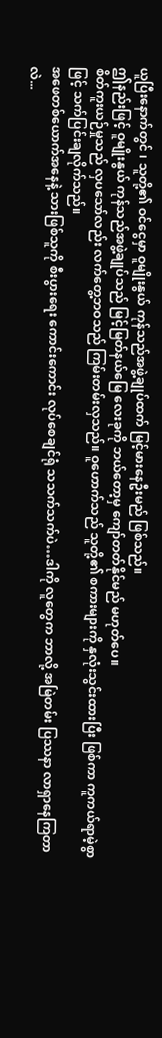ယူပြီးနောက်တွင် ၊ သူတို့၏ ဝင်ငွေမှာ ဝူမျိုးနွယ် ကုန်သည်အဖွဲ့ချုပ်ထက် မြင့်မားနေဦးမည် ဖြစ်သည်။
ဤနည်းဖြင့် ဝူမျိုးနွယ် ကုန်သည်အဖွဲ့ချုပ်သည် မြင့်မြတ်နယ်မြေ လေးခုကို ဘယ်တော့မှ ကျော်တတ်နိုင်မည် မဟုတ်ပေ။
စိတ်ကူးယဉ်မှုသည် လှပသော်လည်း လက်တွေ့ဘဝသည် ကြမ်းတမ်းလှသည်။ ဝူဟောက်သည် သူတို့၏ စကားများကို နှလုံးသွင်းထားပြီး ဖြစ်ကာ ကူကယ်ရာမဲ့စွာဖြင့် သက်ပြင်းချလိုက်သည်။
အဖေတစ်ယောက်အနေနဲ့ သားဖြစ်သူကို စီးပွားရေး ကောင်းကောင်း လုပ်စေချင်ရုံ သသက်သက်ပဲ…ဒါကို လူတွေက ဘာလို့ အမြဲတမ်း ပြဿနာ လာရှာနေကြတာလဲ...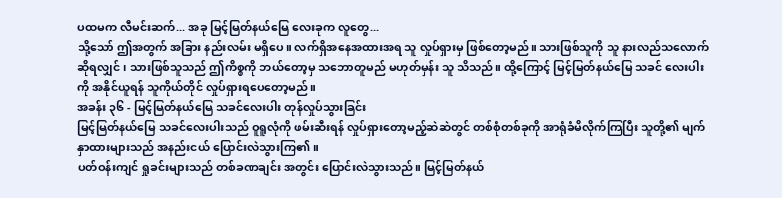ပထမက လီမင်းဆက်... အခု မြင့်မြတ်နယ်မြေ လေးခုက လူတွေ...
သို့သော် ဤအတွက် အခြား နည်းလမ်း မရှိပေ။ လက်ရှိအနေအထားအရ သူ လှုပ်ရှားမှ ဖြစ်တော့မည်။ သားဖြစ်သူကို သူ နားလည်သလောက် ဆိုရလျှင် ၊ သားဖြစ်သူသည် ဤကိစ္စကို ဘယ်တော့မှ သဘောတူမည် မဟုတ်မှန်း သူ သိသည်။ ထို့ကြောင့် မြင့်မြတ်နယ်မြေ သခင် လေးပါးကို အနိုင်ယူရန် သူကိုယ်တိုင် လှုပ်ရှားရပေတော့မည်။
အခန်း ၃၆ - မြင့်မြတ်နယ်မြေ သခင်လေးပါး တုန်လှုပ်သွားခြင်း
မြင့်မြတ်နယ်မြေ သခင်လေးပါးသည် ဝူရူလုံကို ဖမ်းဆီးရန် လှုပ်ရှားတော့မည့်ဆဲဆဲတွင် တစ်စုံတစ်ခုကို အာရုံခံမိလိုက်ကြပြီး သူတို့၏ မျက်နှာထားများသည် အနည်းငယ် ပြောင်းလဲသွားကြ၏။
ပတ်ဝန်းကျင် ရှုခင်းများသည် တစ်ခဏချင်း အတွင်း ပြောင်းလဲသွားသည်။ မြင့်မြတ်နယ်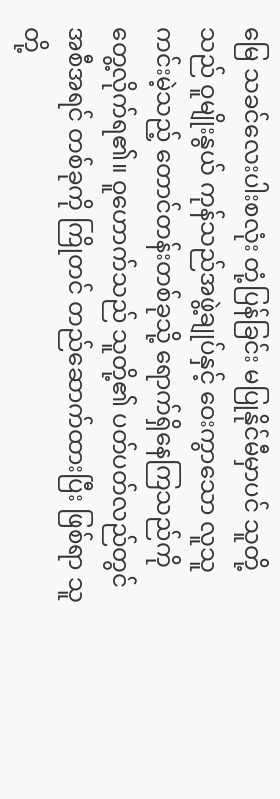မြေ သခင်လေးပါးစလုံး တုံ့ပြန်ခြင်း မပြုနိုင်မီမှာပင် သူတို့သည် ဝူမျိုးနွယ် ကုန်သည်အဖွဲ့ချုပ်နှင့် ဝေးကွာသော လူသူကင်းမဲ့သည့် တောင်တန်းတစ်ခုသို့ ရောက်ရှိနေကြသည်ကို တွေ့လိုက်ရ၏။ ဝူဟောက်သည် သူတို့၏ ပတ်ပတ်လည်တွင် အစီအရင် တစ်ခုကို ကြိုတင် တည်ဆောက်ထားပြီး ဖြစ်ရာ သူတို့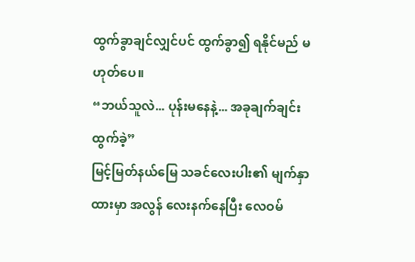ထွက်ခွာချင်လျှင်ပင် ထွက်ခွာ၍ ရနိုင်မည် မဟုတ်ပေ။
“ဘယ်သူလဲ... ပုန်းမနေနဲ့... အခုချက်ချင်း ထွက်ခဲ့”
မြင့်မြတ်နယ်မြေ သခင်လေးပါး၏ မျက်နှာထားမှာ အလွန် လေးနက်နေပြီး လေဝမ်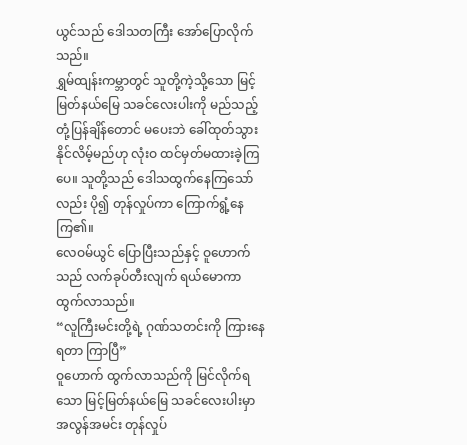ယွင်သည် ဒေါသတကြီး အော်ပြောလိုက်သည်။
ရွှမ်ထျန်းကမ္ဘာတွင် သူတို့ကဲ့သို့သော မြင့်မြတ်နယ်မြေ သခင်လေးပါးကို မည်သည့်တုံ့ပြန်ချိန်တောင် မပေးဘဲ ခေါ်ထုတ်သွားနိုင်လိမ့်မည်ဟု လုံးဝ ထင်မှတ်မထားခဲ့ကြပေ။ သူတို့သည် ဒေါသထွက်နေကြသော်လည်း ပို၍ တုန်လှုပ်ကာ ကြောက်ရွံ့နေကြ၏။
လေဝမ်ယွင် ပြောပြီးသည်နှင့် ဝူဟောက်သည် လက်ခုပ်တီးလျက် ရယ်မောကာ ထွက်လာသည်။
“လူကြီးမင်းတို့ရဲ့ ဂုဏ်သတင်းကို ကြားနေရတာ ကြာပြီ”
ဝူဟောက် ထွက်လာသည်ကို မြင်လိုက်ရသော မြင့်မြတ်နယ်မြေ သခင်လေးပါးမှာ အလွန်အမင်း တုန်လှုပ်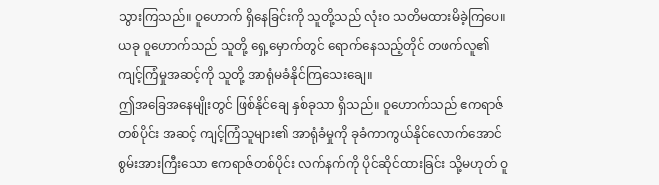သွားကြသည်။ ဝူဟောက် ရှိနေခြင်းကို သူတို့သည် လုံးဝ သတိမထားမိခဲ့ကြပေ။ ယခု ဝူဟောက်သည် သူတို့ ရှေ့မှောက်တွင် ရောက်နေသည့်တိုင် တဖက်လူ၏ ကျင့်ကြံမှုအဆင့်ကို သူတို့ အာရုံမခံနိုင်ကြသေးချေ။
ဤအခြေအနေမျိုးတွင် ဖြစ်နိုင်ချေ နှစ်ခုသာ ရှိသည်။ ဝူဟောက်သည် ဧကရာဇ်တစ်ပိုင်း အဆင့် ကျင့်ကြံသူများ၏ အာရုံခံမှုကို ခုခံကာကွယ်နိုင်လောက်အောင် စွမ်းအားကြီးသော ဧကရာဇ်တစ်ပိုင်း လက်နက်ကို ပိုင်ဆိုင်ထားခြင်း သို့မဟုတ် ဝူ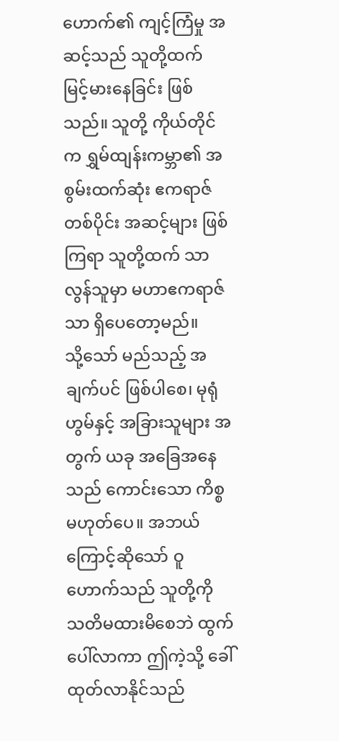ဟောက်၏ ကျင့်ကြံမှု အဆင့်သည် သူတို့ထက် မြင့်မားနေခြင်း ဖြစ်သည်။ သူတို့ ကိုယ်တိုင်က ရွှမ်ထျန်းကမ္ဘာ၏ အစွမ်းထက်ဆုံး ဧကရာဇ်တစ်ပိုင်း အဆင့်များ ဖြစ်ကြရာ သူတို့ထက် သာလွန်သူမှာ မဟာဧကရာဇ်သာ ရှိပေတော့မည်။
သို့သော် မည်သည့် အချက်ပင် ဖြစ်ပါစေ၊ မုရုံဟွမ်နှင့် အခြားသူများ အတွက် ယခု အခြေအနေသည် ကောင်းသော ကိစ္စ မဟုတ်ပေ။ အဘယ်ကြောင့်ဆိုသော် ဝူဟောက်သည် သူတို့ကို သတိမထားမိစေဘဲ ထွက်ပေါ်လာကာ ဤကဲ့သို့ ခေါ်ထုတ်လာနိုင်သည်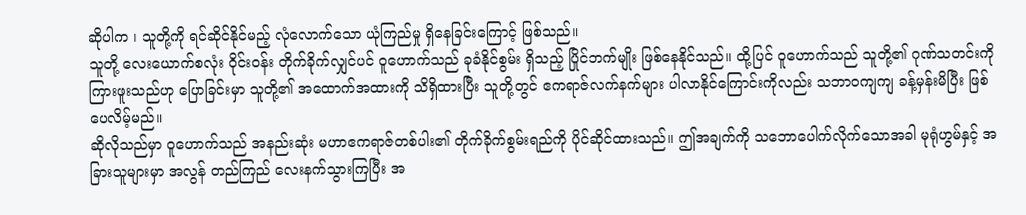ဆိုပါက ၊ သူတို့ကို ရင်ဆိုင်နိုင်မည့် လုံလောက်သော ယုံကြည်မှု ရှိနေခြင်းကြောင့် ဖြစ်သည်။
သူတို့ လေးယောက်စလုံး ဝိုင်းဝန်း တိုက်ခိုက်လျှင်ပင် ဝူဟောက်သည် ခုခံနိုင်စွမ်း ရှိသည့် ပြိုင်ဘက်မျိုး ဖြစ်နေနိုင်သည်။ ထို့ပြင် ဝူဟောက်သည် သူတို့၏ ဂုဏ်သတင်းကို ကြားဖူးသည်ဟု ပြောခြင်းမှာ သူတို့၏ အထောက်အထားကို သိရှိထားပြီး သူတို့တွင် ဧကရာဇ်လက်နက်များ ပါလာနိုင်ကြောင်းကိုလည်း သဘာဝကျကျ ခန့်မှန်းမိပြီး ဖြစ်ပေလိမ့်မည်။
ဆိုလိုသည်မှာ ဝူဟောက်သည် အနည်းဆုံး မဟာဧကရာဇ်တစ်ပါး၏ တိုက်ခိုက်စွမ်းရည်ကို ပိုင်ဆိုင်ထားသည်။ ဤအချက်ကို သဘောပေါက်လိုက်သောအခါ မုရုံဟွမ်နှင့် အခြားသူများမှာ အလွန် တည်ကြည် လေးနက်သွားကြပြီး အ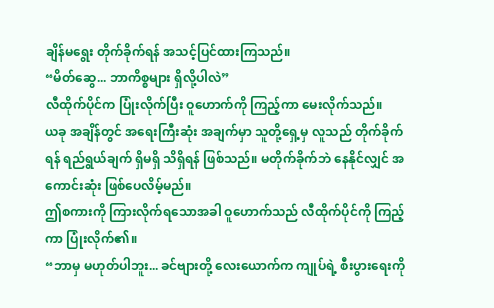ချိန်မရွေး တိုက်ခိုက်ရန် အသင့်ပြင်ထားကြသည်။
“မိတ်ဆွေ... ဘာကိစ္စများ ရှိလို့ပါလဲ”
လီထိုက်ပိုင်က ပြုံးလိုက်ပြီး ဝူဟောက်ကို ကြည့်ကာ မေးလိုက်သည်။
ယခု အချိန်တွင် အရေးကြီးဆုံး အချက်မှာ သူတို့ရှေ့မှ လူသည် တိုက်ခိုက်ရန် ရည်ရွယ်ချက် ရှိမရှိ သိရှိရန် ဖြစ်သည်။ မတိုက်ခိုက်ဘဲ နေနိုင်လျှင် အကောင်းဆုံး ဖြစ်ပေလိမ့်မည်။
ဤစကားကို ကြားလိုက်ရသောအခါ ဝူဟောက်သည် လီထိုက်ပိုင်ကို ကြည့်ကာ ပြုံးလိုက်၏။
“ဘာမှ မဟုတ်ပါဘူး... ခင်ဗျားတို့ လေးယောက်က ကျုပ်ရဲ့ စီးပွားရေးကို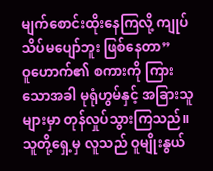မျက်စောင်းထိုးနေကြလို့ ကျုပ် သိပ်မပျော်ဘူး ဖြစ်နေတာ”
ဝူဟောက်၏ စကားကို ကြားသောအခါ မုရုံဟွမ်နှင့် အခြားသူများမှာ တုန်လှုပ်သွားကြသည်။ သူတို့ရှေ့မှ လူသည် ဝူမျိုးနွယ်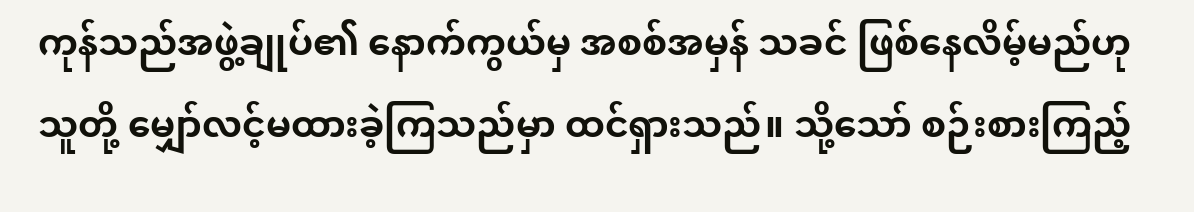ကုန်သည်အဖွဲ့ချုပ်၏ နောက်ကွယ်မှ အစစ်အမှန် သခင် ဖြစ်နေလိမ့်မည်ဟု သူတို့ မျှော်လင့်မထားခဲ့ကြသည်မှာ ထင်ရှားသည်။ သို့သော် စဉ်းစားကြည့်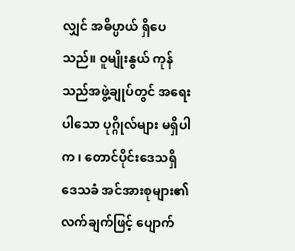လျှင် အဓိပ္ပာယ် ရှိပေသည်။ ဝူမျိုးနွယ် ကုန်သည်အဖွဲ့ချုပ်တွင် အရေးပါသော ပုဂ္ဂိုလ်များ မရှိပါက ၊ တောင်ပိုင်းဒေသရှိ ဒေသခံ အင်အားစုများ၏ လက်ချက်ဖြင့် ပျောက်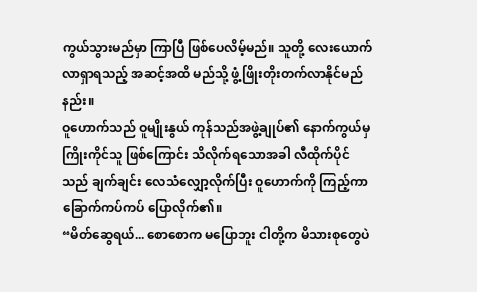ကွယ်သွားမည်မှာ ကြာပြီ ဖြစ်ပေလိမ့်မည်။ သူတို့ လေးယောက် လာရှာရသည့် အဆင့်အထိ မည်သို့ ဖွံ့ဖြိုးတိုးတက်လာနိုင်မည်နည်း။
ဝူဟောက်သည် ဝူမျိုးနွယ် ကုန်သည်အဖွဲ့ချုပ်၏ နောက်ကွယ်မှ ကြိုးကိုင်သူ ဖြစ်ကြောင်း သိလိုက်ရသောအခါ လီထိုက်ပိုင်သည် ချက်ချင်း လေသံလျှော့လိုက်ပြီး ဝူဟောက်ကို ကြည့်ကာ ခြောက်ကပ်ကပ် ပြောလိုက်၏။
“မိတ်ဆွေရယ်... စောစောက မပြောဘူး ငါတို့က မိသားစုတွေပဲ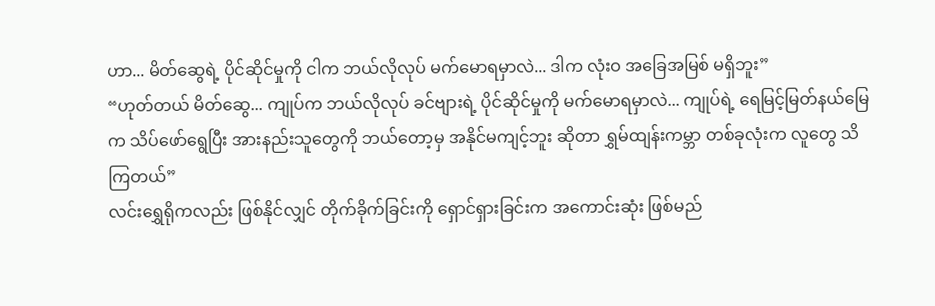ဟာ... မိတ်ဆွေရဲ့ ပိုင်ဆိုင်မှုကို ငါက ဘယ်လိုလုပ် မက်မောရမှာလဲ... ဒါက လုံးဝ အခြေအမြစ် မရှိဘူး”
“ဟုတ်တယ် မိတ်ဆွေ... ကျုပ်က ဘယ်လိုလုပ် ခင်ဗျားရဲ့ ပိုင်ဆိုင်မှုကို မက်မောရမှာလဲ... ကျုပ်ရဲ့ ရေမြင့်မြတ်နယ်မြေက သိပ်ဖော်ရွေပြီး အားနည်းသူတွေကို ဘယ်တော့မှ အနိုင်မကျင့်ဘူး ဆိုတာ ရွှမ်ထျန်းကမ္ဘာ တစ်ခုလုံးက လူတွေ သိကြတယ်”
လင်းရွှေရိုကလည်း ဖြစ်နိုင်လျှင် တိုက်ခိုက်ခြင်းကို ရှောင်ရှားခြင်းက အကောင်းဆုံး ဖြစ်မည်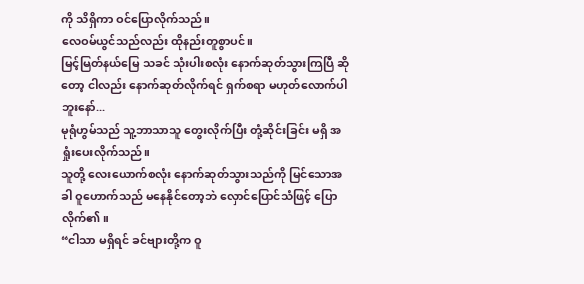ကို သိရှိကာ ဝင်ပြောလိုက်သည်။
လေဝမ်ယွင်သည်လည်း ထိုနည်းတူစွာပင်။
မြင့်မြတ်နယ်မြေ သခင် သုံးပါးစလုံး နောက်ဆုတ်သွားကြပြီ ဆိုတော့ ငါလည်း နောက်ဆုတ်လိုက်ရင် ရှက်စရာ မဟုတ်လောက်ပါဘူးနော်...
မုရုံဟွမ်သည် သူ့ဘာသာသူ တွေးလိုက်ပြီး တုံ့ဆိုင်းခြင်း မရှိ အရှုံးပေးလိုက်သည်။
သူတို့ လေးယောက်စလုံး နောက်ဆုတ်သွားသည်ကို မြင်သောအခါ ဝူဟောက်သည် မနေနိုင်တော့ဘဲ လှောင်ပြောင်သံဖြင့် ပြောလိုက်၏။
“ငါသာ မရှိရင် ခင်ဗျားတို့က ဝူ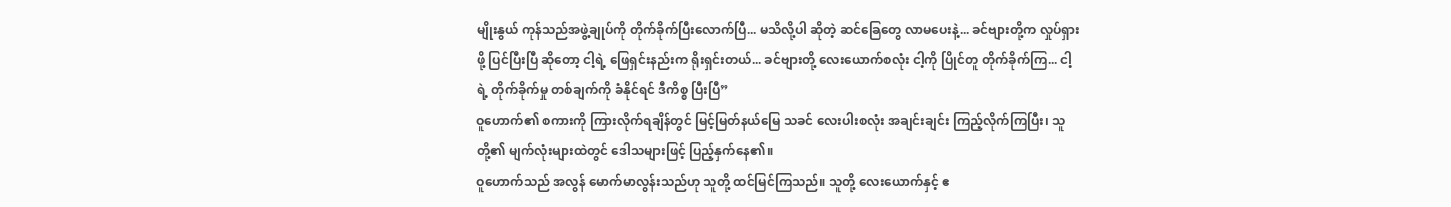မျိုးနွယ် ကုန်သည်အဖွဲ့ချုပ်ကို တိုက်ခိုက်ပြီးလောက်ပြီ... မသိလို့ပါ ဆိုတဲ့ ဆင်ခြေတွေ လာမပေးနဲ့... ခင်ဗျားတို့က လှုပ်ရှားဖို့ ပြင်ပြီးပြီ ဆိုတော့ ငါ့ရဲ့ ဖြေရှင်းနည်းက ရိုးရှင်းတယ်... ခင်ဗျားတို့ လေးယောက်စလုံး ငါ့ကို ပြိုင်တူ တိုက်ခိုက်ကြ... ငါ့ရဲ့ တိုက်ခိုက်မှု တစ်ချက်ကို ခံနိုင်ရင် ဒီကိစ္စ ပြီးပြီ”
ဝူဟောက်၏ စကားကို ကြားလိုက်ရချိန်တွင် မြင့်မြတ်နယ်မြေ သခင် လေးပါးစလုံး အချင်းချင်း ကြည့်လိုက်ကြပြီး၊ သူတို့၏ မျက်လုံးများထဲတွင် ဒေါသများဖြင့် ပြည့်နှက်နေ၏။
ဝူဟောက်သည် အလွန် မောက်မာလွန်းသည်ဟု သူတို့ ထင်မြင်ကြသည်။ သူတို့ လေးယောက်နှင့် ဧ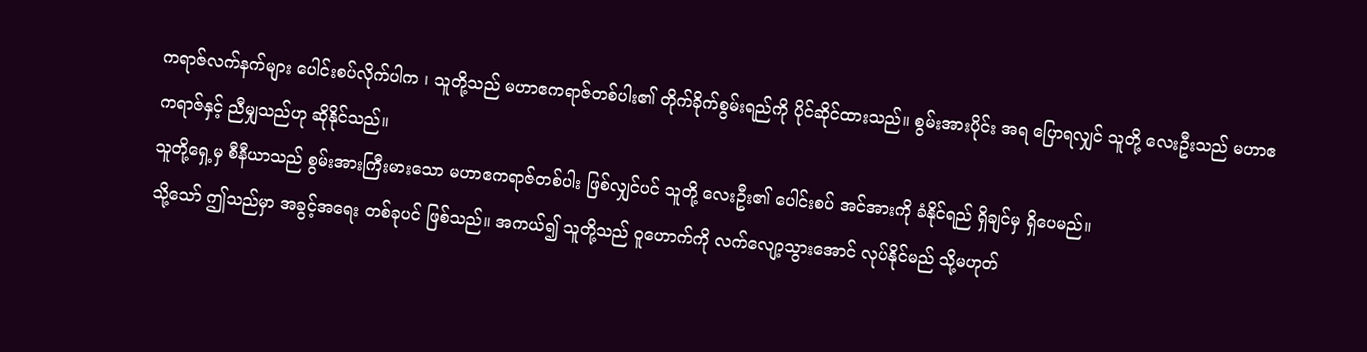ကရာဇ်လက်နက်များ ပေါင်းစပ်လိုက်ပါက ၊ သူတို့သည် မဟာဧကရာဇ်တစ်ပါး၏ တိုက်ခိုက်စွမ်းရည်ကို ပိုင်ဆိုင်ထားသည်။ စွမ်းအားပိုင်း အရ ပြောရလျှင် သူတို့ လေးဦးသည် မဟာဧကရာဇ်နှင့် ညီမျှသည်ဟု ဆိုနိုင်သည်။
သူတို့ရှေ့မှ စီနီယာသည် စွမ်းအားကြီးမားသော မဟာဧကရာဇ်တစ်ပါး ဖြစ်လျှင်ပင် သူတို့ လေးဦး၏ ပေါင်းစပ် အင်အားကို ခံနိုင်ရည် ရှိချင်မှ ရှိပေမည်။
သို့သော် ဤသည်မှာ အခွင့်အရေး တစ်ခုပင် ဖြစ်သည်။ အကယ်၍ သူတို့သည် ဝူဟောက်ကို လက်လျော့သွားအောင် လုပ်နိုင်မည် သို့မဟုတ်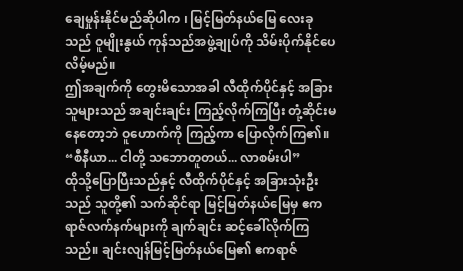ချေမှုန်းနိုင်မည်ဆိုပါက ၊ မြင့်မြတ်နယ်မြေ လေးခုသည် ဝူမျိုးနွယ် ကုန်သည်အဖွဲ့ချုပ်ကို သိမ်းပိုက်နိုင်ပေလိမ့်မည်။
ဤအချက်ကို တွေးမိသောအခါ လီထိုက်ပိုင်နှင့် အခြားသူများသည် အချင်းချင်း ကြည့်လိုက်ကြပြီး တုံ့ဆိုင်းမနေတော့ဘဲ ဝူဟောက်ကို ကြည့်ကာ ပြောလိုက်ကြ၏။
“စီနီယာ... ငါတို့ သဘောတူတယ်... လာစမ်းပါ”
ထိုသို့ပြောပြီးသည်နှင့် လီထိုက်ပိုင်နှင့် အခြားသုံးဦးသည် သူတို့၏ သက်ဆိုင်ရာ မြင့်မြတ်နယ်မြေမှ ဧကရာဇ်လက်နက်များကို ချက်ချင်း ဆင့်ခေါ်လိုက်ကြသည်။ ချင်းလျန်မြင့်မြတ်နယ်မြေ၏ ဧကရာဇ်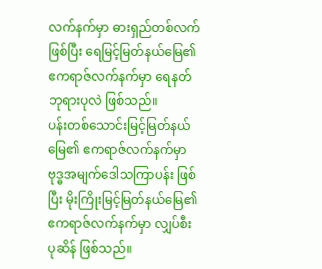လက်နက်မှာ ဓားရှည်တစ်လက် ဖြစ်ပြီး ရေမြင့်မြတ်နယ်မြေ၏ ဧကရာဇ်လက်နက်မှာ ရေနတ်ဘုရားပုလဲ ဖြစ်သည်။
ပန်းတစ်သောင်းမြင့်မြတ်နယ်မြေ၏ ဧကရာဇ်လက်နက်မှာ ဗုဒ္ဓအမျက်ဒေါသကြာပန်း ဖြစ်ပြီး မိုးကြိုးမြင့်မြတ်နယ်မြေ၏ ဧကရာဇ်လက်နက်မှာ လျှပ်စီးပုဆိန် ဖြစ်သည်။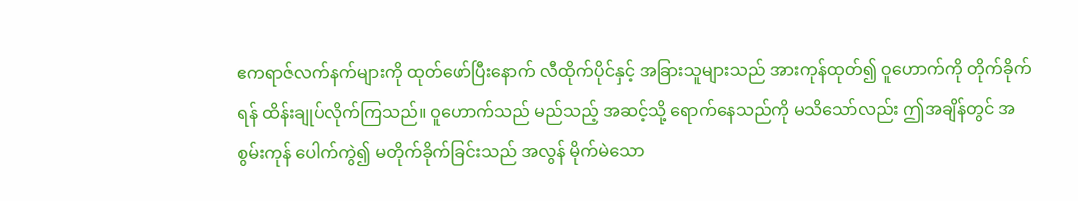ဧကရာဇ်လက်နက်များကို ထုတ်ဖော်ပြီးနောက် လီထိုက်ပိုင်နှင့် အခြားသူများသည် အားကုန်ထုတ်၍ ဝူဟောက်ကို တိုက်ခိုက်ရန် ထိန်းချုပ်လိုက်ကြသည်။ ဝူဟောက်သည် မည်သည့် အဆင့်သို့ ရောက်နေသည်ကို မသိသော်လည်း ဤအချိန်တွင် အစွမ်းကုန် ပေါက်ကွဲ၍ မတိုက်ခိုက်ခြင်းသည် အလွန် မိုက်မဲသော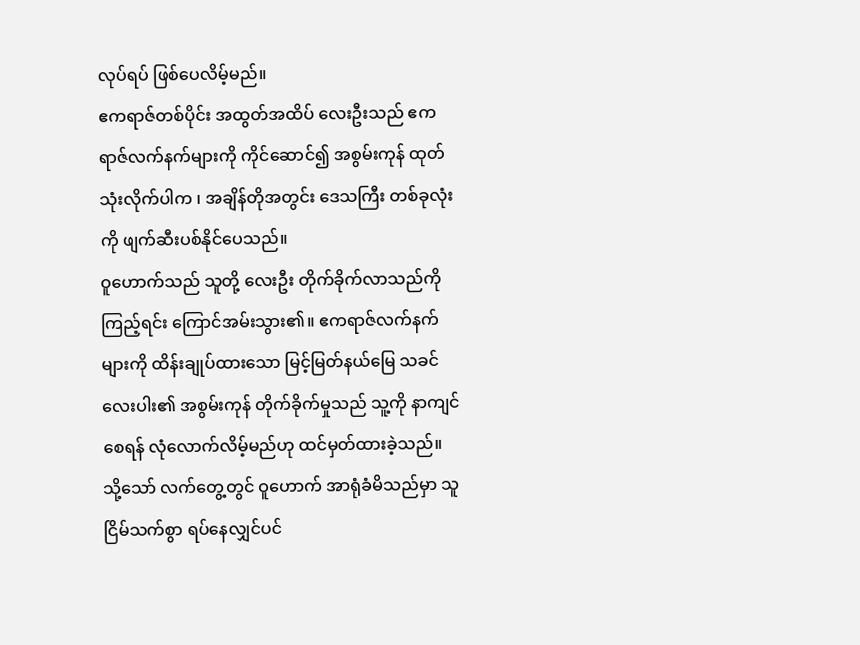လုပ်ရပ် ဖြစ်ပေလိမ့်မည်။
ဧကရာဇ်တစ်ပိုင်း အထွတ်အထိပ် လေးဦးသည် ဧကရာဇ်လက်နက်များကို ကိုင်ဆောင်၍ အစွမ်းကုန် ထုတ်သုံးလိုက်ပါက ၊ အချိန်တိုအတွင်း ဒေသကြီး တစ်ခုလုံးကို ဖျက်ဆီးပစ်နိုင်ပေသည်။
ဝူဟောက်သည် သူတို့ လေးဦး တိုက်ခိုက်လာသည်ကို ကြည့်ရင်း ကြောင်အမ်းသွား၏။ ဧကရာဇ်လက်နက်များကို ထိန်းချုပ်ထားသော မြင့်မြတ်နယ်မြေ သခင် လေးပါး၏ အစွမ်းကုန် တိုက်ခိုက်မှုသည် သူ့ကို နာကျင်စေရန် လုံလောက်လိမ့်မည်ဟု ထင်မှတ်ထားခဲ့သည်။
သို့သော် လက်တွေ့တွင် ဝူဟောက် အာရုံခံမိသည်မှာ သူ ငြိမ်သက်စွာ ရပ်နေလျှင်ပင်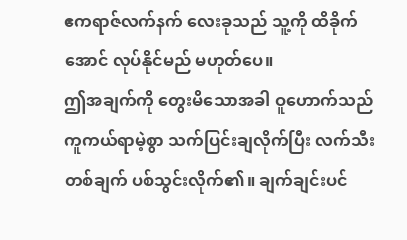ဧကရာဇ်လက်နက် လေးခုသည် သူ့ကို ထိခိုက်အောင် လုပ်နိုင်မည် မဟုတ်ပေ။
ဤအချက်ကို တွေးမိသောအခါ ဝူဟောက်သည် ကူကယ်ရာမဲ့စွာ သက်ပြင်းချလိုက်ပြီး လက်သီး တစ်ချက် ပစ်သွင်းလိုက်၏။ ချက်ချင်းပင်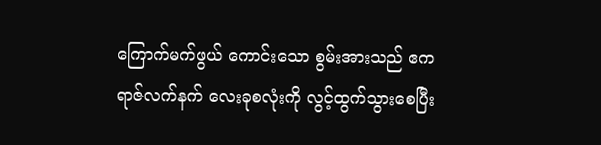ကြောက်မက်ဖွယ် ကောင်းသော စွမ်းအားသည် ဧကရာဇ်လက်နက် လေးခုစလုံးကို လွင့်ထွက်သွားစေပြီး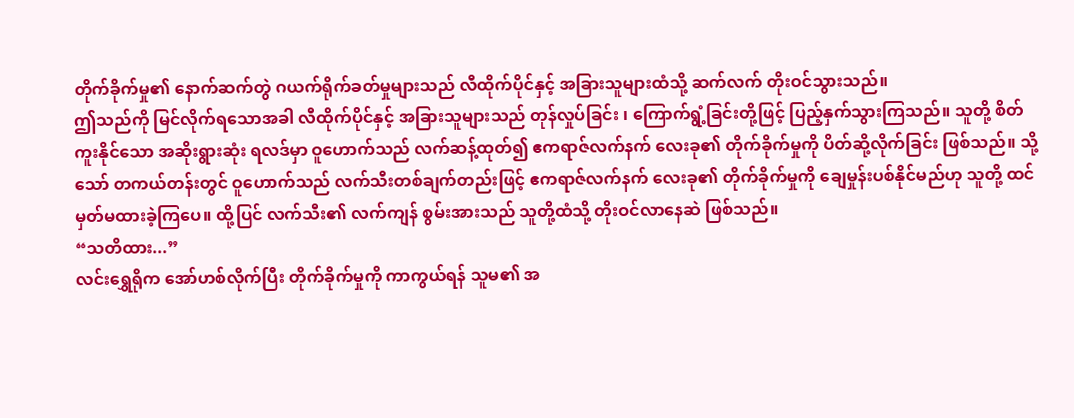တိုက်ခိုက်မှု၏ နောက်ဆက်တွဲ ဂယက်ရိုက်ခတ်မှုများသည် လီထိုက်ပိုင်နှင့် အခြားသူများထံသို့ ဆက်လက် တိုးဝင်သွားသည်။
ဤသည်ကို မြင်လိုက်ရသောအခါ လီထိုက်ပိုင်နှင့် အခြားသူများသည် တုန်လှုပ်ခြင်း ၊ ကြောက်ရွံ့ခြင်းတို့ဖြင့် ပြည့်နှက်သွားကြသည်။ သူတို့ စိတ်ကူးနိုင်သော အဆိုးရွားဆုံး ရလဒ်မှာ ဝူဟောက်သည် လက်ဆန့်ထုတ်၍ ဧကရာဇ်လက်နက် လေးခု၏ တိုက်ခိုက်မှုကို ပိတ်ဆို့လိုက်ခြင်း ဖြစ်သည်။ သို့သော် တကယ်တန်းတွင် ဝူဟောက်သည် လက်သီးတစ်ချက်တည်းဖြင့် ဧကရာဇ်လက်နက် လေးခု၏ တိုက်ခိုက်မှုကို ချေမှုန်းပစ်နိုင်မည်ဟု သူတို့ ထင်မှတ်မထားခဲ့ကြပေ။ ထို့ပြင် လက်သီး၏ လက်ကျန် စွမ်းအားသည် သူတို့ထံသို့ တိုးဝင်လာနေဆဲ ဖြစ်သည်။
“သတိထား...”
လင်းရွှေရိုက အော်ဟစ်လိုက်ပြီး တိုက်ခိုက်မှုကို ကာကွယ်ရန် သူမ၏ အ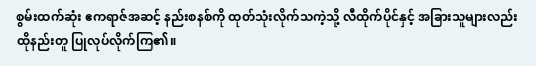စွမ်းထက်ဆုံး ဧကရာဇ်အဆင့် နည်းစနစ်ကို ထုတ်သုံးလိုက်သကဲ့သို့ လီထိုက်ပိုင်နှင့် အခြားသူများလည်း ထိုနည်းတူ ပြုလုပ်လိုက်ကြ၏။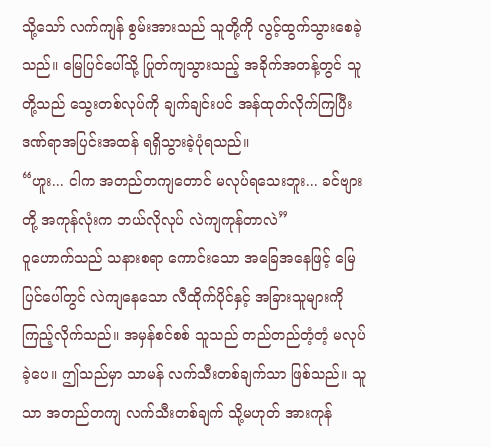သို့သော် လက်ကျန် စွမ်းအားသည် သူတို့ကို လွင့်ထွက်သွားစေခဲ့သည်။ မြေပြင်ပေါ်သို့ ပြုတ်ကျသွားသည့် အခိုက်အတန့်တွင် သူတို့သည် သွေးတစ်လုပ်ကို ချက်ချင်းပင် အန်ထုတ်လိုက်ကြပြီး ဒဏ်ရာအပြင်းအထန် ရရှိသွားခဲ့ပုံရသည်။
“ဟူး... ငါက အတည်တကျတောင် မလုပ်ရသေးဘူး... ခင်ဗျားတို့ အကုန်လုံးက ဘယ်လိုလုပ် လဲကျကုန်တာလဲ”
ဝူဟောက်သည် သနားစရာ ကောင်းသော အခြေအနေဖြင့် မြေပြင်ပေါ်တွင် လဲကျနေသော လီထိုက်ပိုင်နှင့် အခြားသူများကို ကြည့်လိုက်သည်။ အမှန်စင်စစ် သူသည် တည်တည်တံ့တံ့ မလုပ်ခဲ့ပေ။ ဤသည်မှာ သာမန် လက်သီးတစ်ချက်သာ ဖြစ်သည်။ သူသာ အတည်တကျ လက်သီးတစ်ချက် သို့မဟုတ် အားကုန်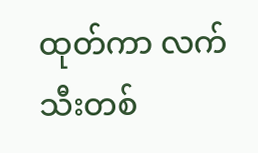ထုတ်ကာ လက်သီးတစ်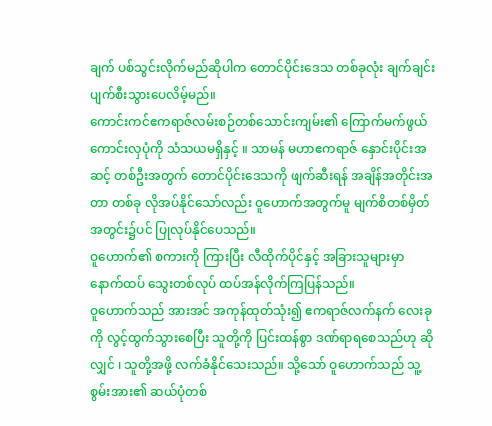ချက် ပစ်သွင်းလိုက်မည်ဆိုပါက တောင်ပိုင်းဒေသ တစ်ခုလုံး ချက်ချင်း ပျက်စီးသွားပေလိမ့်မည်။
ကောင်းကင်ဧကရာဇ်လမ်းစဉ်တစ်သောင်းကျမ်း၏ ကြောက်မက်ဖွယ် ကောင်းလှပုံကို သံသယမရှိနှင့် ။ သာမန် မဟာဧကရာဇ် နှောင်းပိုင်းအဆင့် တစ်ဦးအတွက် တောင်ပိုင်းဒေသကို ဖျက်ဆီးရန် အချိန်အတိုင်းအတာ တစ်ခု လိုအပ်နိုင်သော်လည်း ဝူဟောက်အတွက်မူ မျက်စိတစ်မှိတ် အတွင်း၌ပင် ပြုလုပ်နိုင်ပေသည်။
ဝူဟောက်၏ စကားကို ကြားပြီး လီထိုက်ပိုင်နှင့် အခြားသူများမှာ နောက်ထပ် သွေးတစ်လုပ် ထပ်အန်လိုက်ကြပြန်သည်။
ဝူဟောက်သည် အားအင် အကုန်ထုတ်သုံး၍ ဧကရာဇ်လက်နက် လေးခုကို လွင့်ထွက်သွားစေပြီး သူတို့ကို ပြင်းထန်စွာ ဒဏ်ရာရစေသည်ဟု ဆိုလျှင် ၊ သူတို့အဖို့ လက်ခံနိုင်သေးသည်။ သို့သော် ဝူဟောက်သည် သူ့စွမ်းအား၏ ဆယ်ပုံတစ်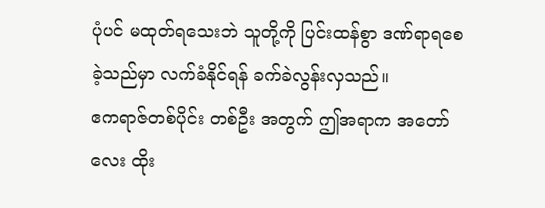ပုံပင် မထုတ်ရသေးဘဲ သူတို့ကို ပြင်းထန်စွာ ဒဏ်ရာရစေခဲ့သည်မှာ လက်ခံနိုင်ရန် ခက်ခဲလွန်းလှသည်။
ဧကရာဇ်တစ်ပိုင်း တစ်ဦး အတွက် ဤအရာက အတော်လေး ထိုး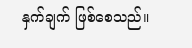နှက်ချက် ဖြစ်စေသည်။